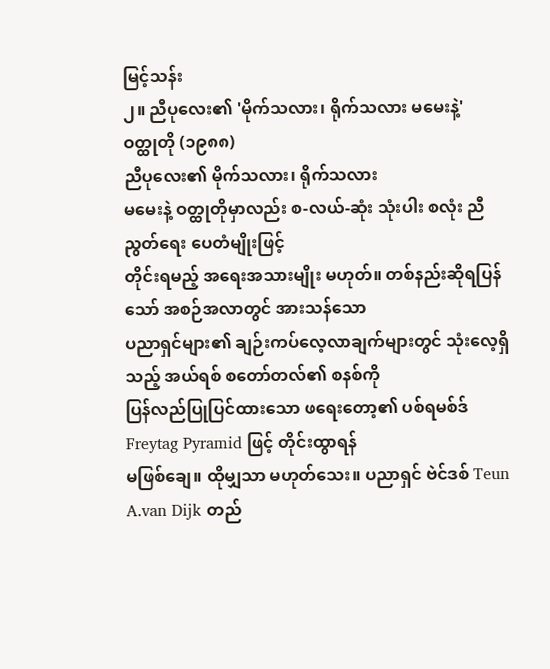မြင့်သန်း
၂။ ညီပုလေး၏ 'မိုက်သလား၊ ရိုက်သလား မမေးနဲ့'
ဝတ္ထုတို (၁၉၈၈)
ညီပုလေး၏ မိုက်သလား၊ ရိုက်သလား
မမေးနဲ့ ဝတ္ထုတိုမှာလည်း စ-လယ်-ဆုံး သုံးပါး စလုံး ညီညွတ်ရေး ပေတံမျိုးဖြင့်
တိုင်းရမည့် အရေးအသားမျိုး မဟုတ်။ တစ်နည်းဆိုရပြန်သော် အစဉ်အလာတွင် အားသန်သော
ပညာရှင်များ၏ ချဉ်းကပ်လေ့လာချက်များတွင် သုံးလေ့ရှိသည့် အယ်ရစ် စတော်တလ်၏ စနစ်ကို
ပြန်လည်ပြုပြင်ထားသော ဖရေးတော့၏ ပစ်ရမစ်ဒ် Freytag Pyramid ဖြင့် တိုင်းထွာရန်
မဖြစ်ချေ။ ထိုမျှသာ မဟုတ်သေး။ ပညာရှင် ဗဲင်ဒစ် Teun A.van Dijk တည်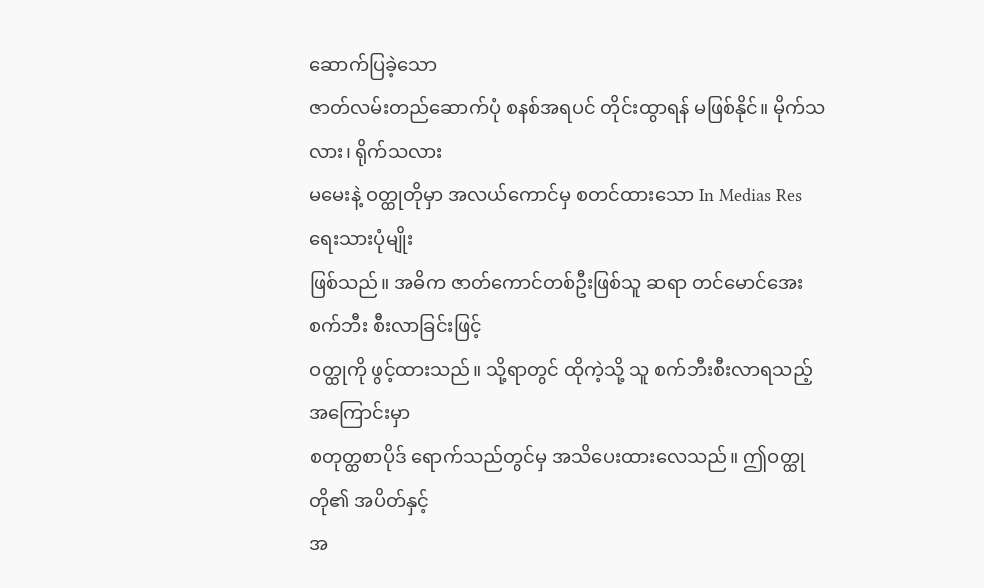ဆောက်ပြခဲ့သော
ဇာတ်လမ်းတည်ဆောက်ပုံ စနစ်အရပင် တိုင်းထွာရန် မဖြစ်နိုင်။ မိုက်သလား၊ ရိုက်သလား
မမေးနဲ့ ဝတ္ထုတိုမှာ အလယ်ကောင်မှ စတင်ထားသော In Medias Res ရေးသားပုံမျိုး
ဖြစ်သည်။ အဓိက ဇာတ်ကောင်တစ်ဦးဖြစ်သူ ဆရာ တင်မောင်အေး စက်ဘီး စီးလာခြင်းဖြင့်
ဝတ္ထုကို ဖွင့်ထားသည်။ သို့ရာတွင် ထိုကဲ့သို့ သူ စက်ဘီးစီးလာရသည့် အကြောင်းမှာ
စတုတ္ထစာပိုဒ် ရောက်သည်တွင်မှ အသိပေးထားလေသည်။ ဤဝတ္ထုတို၏ အပိတ်နှင့်
အ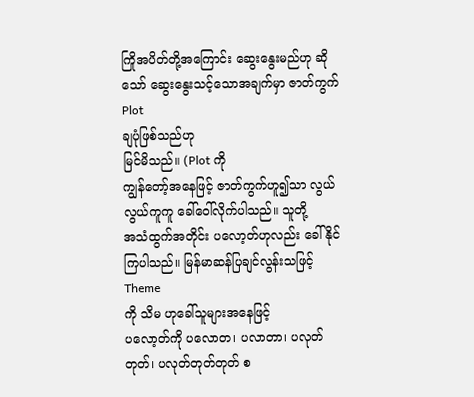ကြိုအပိတ်တို့အကြောင်း ဆွေးနွေးမည်ဟု ဆိုသော် ဆွေးနွေးသင့်သောအချက်မှာ ဇာတ်ကွက် Plot
ချပုံဖြစ်သည်ဟု
မြင်မိသည်။ (Plot ကို
ကျွန်တော့်အနေဖြင့် ဇာတ်ကွက်ဟူ၍သာ လွယ်လွယ်ကူကူ ခေါ်ဝေါ်လိုက်ပါသည်။ သူတို့
အသံထွက်အတိုင်း ပလော့တ်ဟုလည်း ခေါ်နိုင်ကြပါသည်။ မြန်မာဆန်ပြချင်လွန်းသဖြင့် Theme
ကို သိမ ဟုခေါ်သူများအနေဖြင့်
ပလော့တ်ကို ပလောတ၊ ပလာတာ၊ ပလုတ်တုတ်၊ ပလုတ်တုတ်တုတ် စ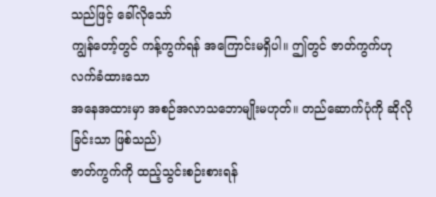သည်ဖြင့် ခေါ်လိုသော်
ကျွန်တော့်တွင် ကန့်ကွက်ရန် အကြောင်းမရှိပါ။ ဤတွင် ဇာတ်ကွက်ဟု လက်ခံထားသော
အနေအထားမှာ အစဉ်အလာသဘောမျိုးမဟုတ်။ တည်ဆောက်ပုံကို ဆိုလိုခြင်းသာ ဖြစ်သည်)
ဇာတ်ကွက်ကို ထည့်သွင်းစဉ်းစားရန်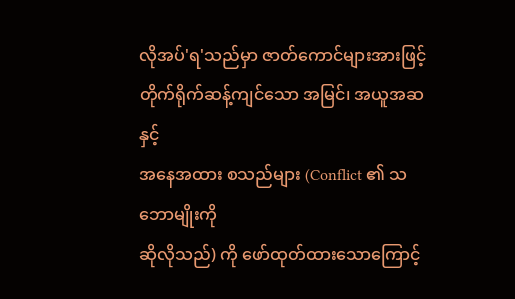လိုအပ်'ရ'သည်မှာ ဇာတ်ကောင်များအားဖြင့် တိုက်ရိုက်ဆန့်ကျင်သော အမြင်၊ အယူအဆနှင့်
အနေအထား စသည်များ (Conflict ၏ သဘောမျိုးကို
ဆိုလိုသည်) ကို ဖော်ထုတ်ထားသောကြောင့်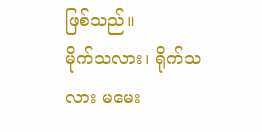ဖြစ်သည်။
မိုက်သလား၊ ရိုက်သလား မမေး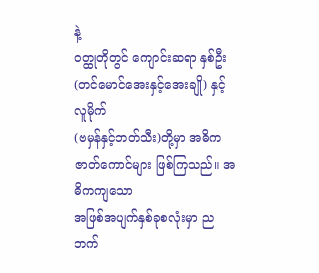နဲ့
ဝတ္ထုတိုတွင် ကျောင်းဆရာ နှစ်ဦး (တင်မောင်အေးနှင့်အေးချို) နှင့် လူမိုက်
(ဗမှန်နှင့်ဘတ်သီး)တို့မှာ အဓိက ဇာတ်ကောင်များ ဖြစ်ကြသည်။ အဓိကကျသော
အဖြစ်အပျက်နှစ်ခုစလုံးမှာ ညဘက်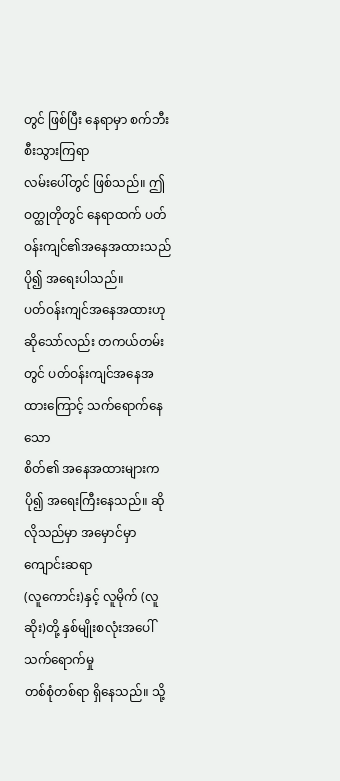တွင် ဖြစ်ပြီး နေရာမှာ စက်ဘီး စီးသွားကြရာ
လမ်းပေါ်တွင် ဖြစ်သည်။ ဤဝတ္ထုတိုတွင် နေရာထက် ပတ်ဝန်းကျင်၏အနေအထားသည် ပို၍ အရေးပါသည်။
ပတ်ဝန်းကျင်အနေအထားဟု ဆိုသော်လည်း တကယ်တမ်းတွင် ပတ်ဝန်းကျင်အနေအထားကြောင့် သက်ရောက်နေသော
စိတ်၏ အနေအထားများက ပို၍ အရေးကြီးနေသည်။ ဆိုလိုသည်မှာ အမှောင်မှာ ကျောင်းဆရာ
(လူကောင်း)နှင့် လူမိုက် (လူဆိုး)တို့ နှစ်မျိုးစလုံးအပေါ် သက်ရောက်မှု
တစ်စုံတစ်ရာ ရှိနေသည်။ သို့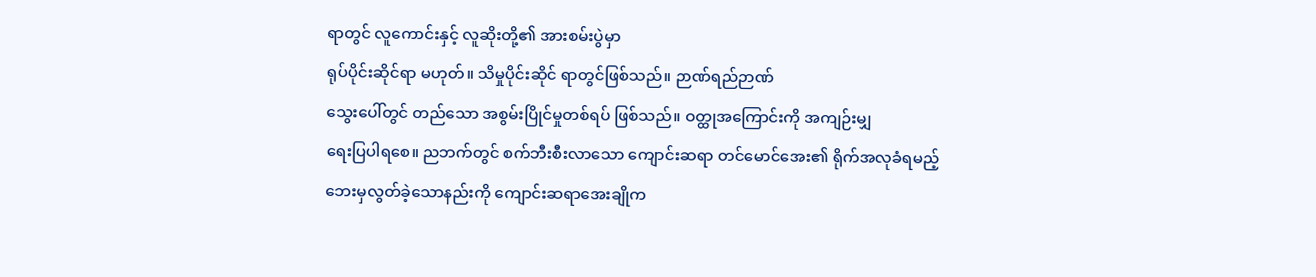ရာတွင် လူကောင်းနှင့် လူဆိုးတို့၏ အားစမ်းပွဲမှာ
ရုပ်ပိုင်းဆိုင်ရာ မဟုတ်။ သိမှုပိုင်းဆိုင် ရာတွင်ဖြစ်သည်။ ဉာဏ်ရည်ဉာဏ်
သွေးပေါ်တွင် တည်သော အစွမ်းပြိုင်မှုတစ်ရပ် ဖြစ်သည်။ ဝတ္ထုအကြောင်းကို အကျဉ်းမျှ
ရေးပြပါရစေ။ ညဘက်တွင် စက်ဘီးစီးလာသော ကျောင်းဆရာ တင်မောင်အေး၏ ရိုက်အလုခံရမည့်
ဘေးမှလွတ်ခဲ့သောနည်းကို ကျောင်းဆရာအေးချိုက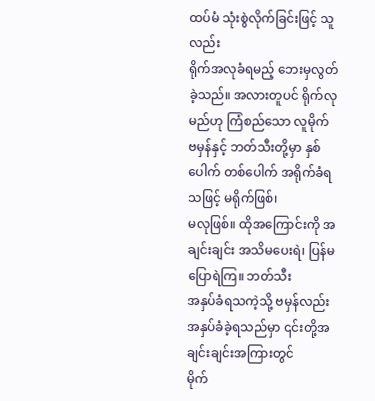ထပ်မံ သုံးစွဲလိုက်ခြင်းဖြင့် သူလည်း
ရိုက်အလုခံရမည့် ဘေးမှလွတ်ခဲ့သည်။ အလားတူပင် ရိုက်လုမည်ဟု ကြံစည်သော လူမိုက်
ဗမှန်နှင့် ဘတ်သီးတို့မှာ နှစ်ပေါက် တစ်ပေါက် အရိုက်ခံရသဖြင့် မရိုက်ဖြစ်၊
မလုဖြစ်။ ထိုအကြောင်းကို အချင်းချင်း အသိမပေးရဲ၊ ပြန်မပြောရဲကြ။ ဘတ်သီး
အနှပ်ခံရသကဲ့သို့ ဗမှန်လည်း အနှပ်ခံခဲ့ရသည်မှာ ၎င်းတို့အချင်းချင်းအကြားတွင်
မိုက်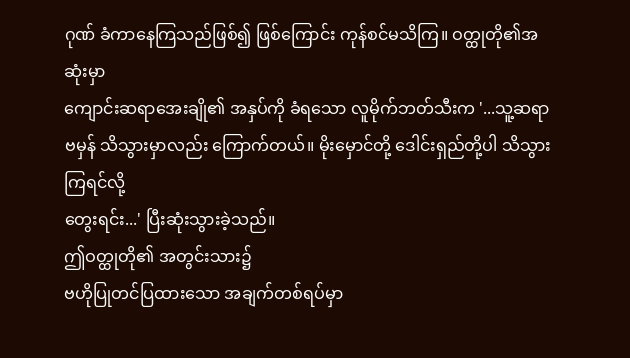ဂုဏ် ခံကာနေကြသည်ဖြစ်၍ ဖြစ်ကြောင်း ကုန်စင်မသိကြ။ ဝတ္ထုတို၏အဆုံးမှာ
ကျောင်းဆရာအေးချို၏ အနှပ်ကို ခံရသော လူမိုက်ဘတ်သီးက '...သူ့ဆရာ
ဗမှန် သိသွားမှာလည်း ကြောက်တယ်။ မိုးမှောင်တို့ ဒေါင်းရှည်တို့ပါ သိသွားကြရင်လို့
တွေးရင်း...' ပြီးဆုံးသွားခဲ့သည်။
ဤဝတ္ထုတို၏ အတွင်းသား၌
ဗဟိုပြုတင်ပြထားသော အချက်တစ်ရပ်မှာ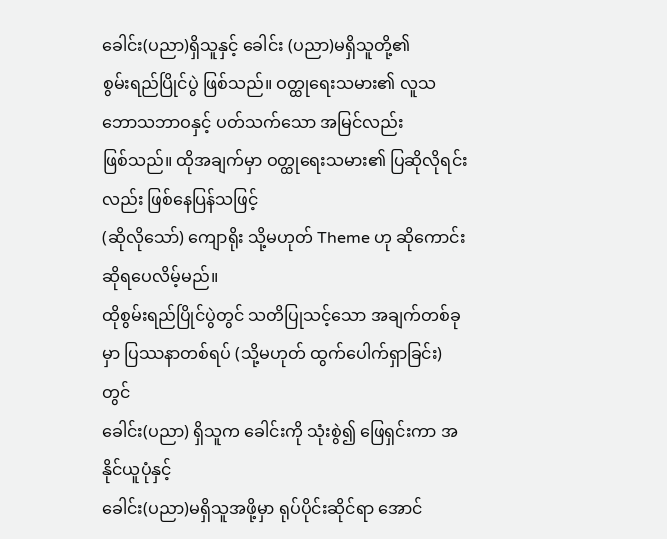ခေါင်း(ပညာ)ရှိသူနှင့် ခေါင်း (ပညာ)မရှိသူတို့၏
စွမ်းရည်ပြိုင်ပွဲ ဖြစ်သည်။ ဝတ္ထုရေးသမား၏ လူသဘောသဘာဝနှင့် ပတ်သက်သော အမြင်လည်း
ဖြစ်သည်။ ထိုအချက်မှာ ဝတ္ထုရေးသမား၏ ပြဆိုလိုရင်းလည်း ဖြစ်နေပြန်သဖြင့်
(ဆိုလိုသော်) ကျောရိုး သို့မဟုတ် Theme ဟု ဆိုကောင်းဆိုရပေလိမ့်မည်။
ထိုစွမ်းရည်ပြိုင်ပွဲတွင် သတိပြုသင့်သော အချက်တစ်ခုမှာ ပြဿနာတစ်ရပ် (သို့မဟုတ် ထွက်ပေါက်ရှာခြင်း)တွင်
ခေါင်း(ပညာ) ရှိသူက ခေါင်းကို သုံးစွဲ၍ ဖြေရှင်းကာ အနိုင်ယူပုံနှင့်
ခေါင်း(ပညာ)မရှိသူအဖို့မှာ ရုပ်ပိုင်းဆိုင်ရာ အောင်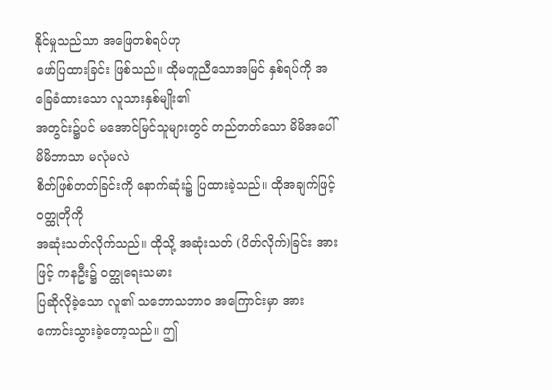နိုင်မှုသည်သာ အဖြေတစ်ရပ်ဟု
ဖော်ပြထားခြင်း ဖြစ်သည်။ ထိုမတူညီသောအမြင် နှစ်ရပ်ကို အခြေခံထားသော လူသားနှစ်မျိုး၏
အတွင်း၌ပင် မအောင်မြင်သူများတွင် တည်တတ်သော မိမိအပေါ် မိမိဘာသာ မလုံမလဲ
စိတ်ဖြစ်တတ်ခြင်းကို နောက်ဆုံး၌ ပြထားခဲ့သည်။ ထိုအချက်ဖြင့် ဝတ္ထုတိုကို
အဆုံးသတ်လိုက်သည်။ ထိုသို့ အဆုံးသတ် (ပိတ်လိုက်)ခြင်း အားဖြင့် ကနဦး၌ ဝတ္ထုရေးသမား
ပြဆိုလိုခဲ့သော လူ၏ သဘောသဘာဝ အကြောင်းမှာ အားကောင်းသွားခဲ့တော့သည်။ ဤ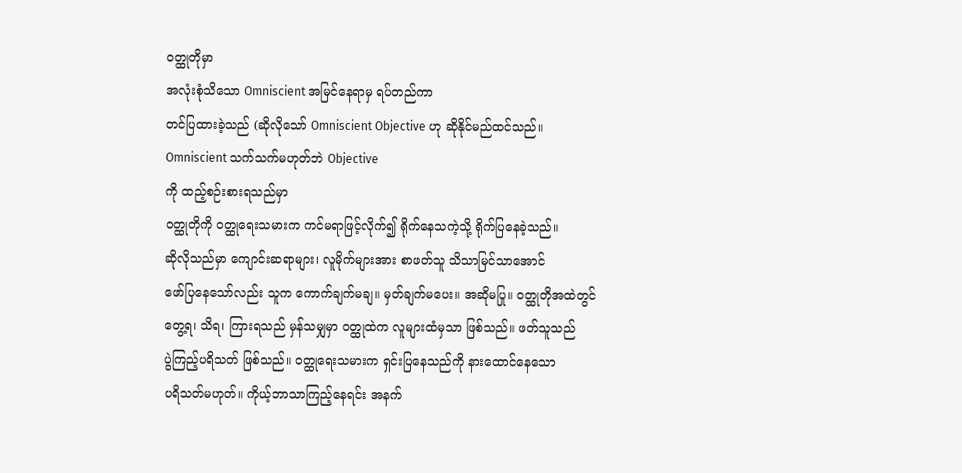ဝတ္ထုတိုမှာ
အလုံးစုံသိသော Omniscient အမြင်နေရာမှ ရပ်တည်ကာ
တင်ပြထားခဲ့သည် (ဆိုလိုသော် Omniscient Objective ဟု ဆိုနိုင်မည်ထင်သည်။
Omniscient သက်သက်မဟုတ်ဘဲ Objective
ကို ထည့်စဉ်းစားရသည်မှာ
ဝတ္ထုတိုကို ဝတ္ထုရေးသမားက ကင်မရာဖြင့်လိုက်၍ ရိုက်နေသကဲ့သို့ ရိုက်ပြနေခဲ့သည်။
ဆိုလိုသည်မှာ ကျောင်းဆရာများ၊ လူမိုက်များအား စာဖတ်သူ သိသာမြင်သာအောင်
ဖော်ပြနေသော်လည်း သူက ကောက်ချက်မချ။ မှတ်ချက်မပေး။ အဆိုမပြု။ ဝတ္ထုတိုအထဲတွင်
တွေ့ရ၊ သိရ၊ ကြားရသည် မှန်သမျှမှာ ဝတ္ထုထဲက လူများထံမှသာ ဖြစ်သည်။ ဖတ်သူသည်
ပွဲကြည့်ပရိသတ် ဖြစ်သည်။ ဝတ္ထုရေးသမားက ရှင်းပြနေသည်ကို နားထောင်နေသော
ပရိသတ်မဟုတ်။ ကိုယ့်ဘာသာကြည့်နေရင်း အနက်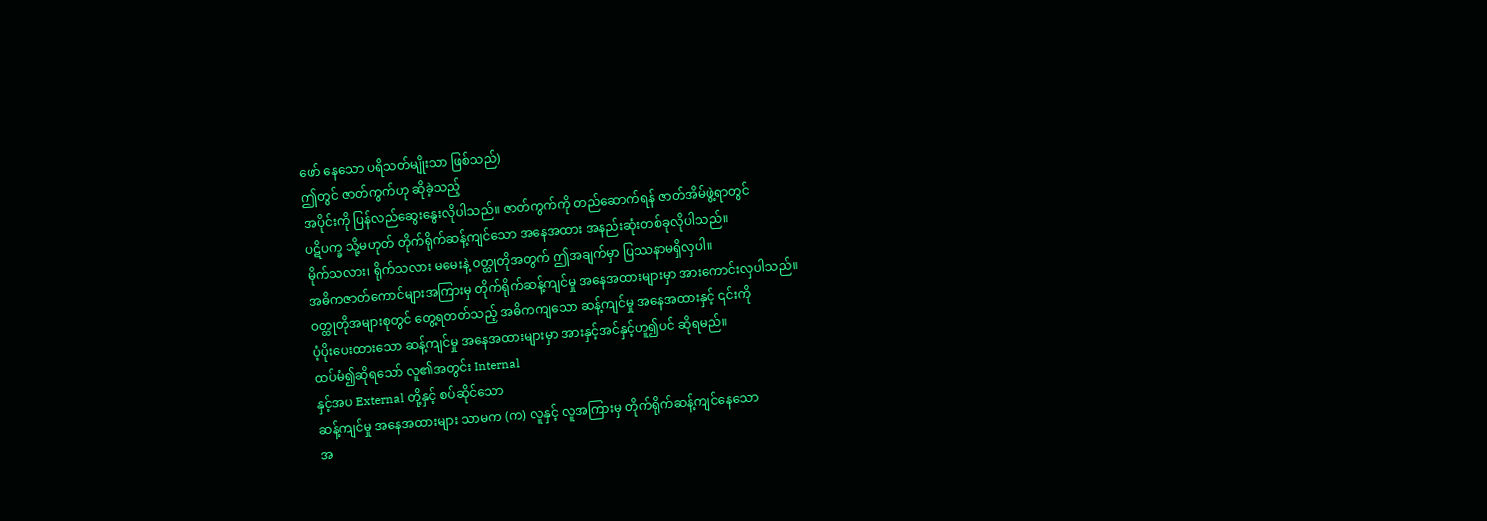ဖော် နေသော ပရိသတ်မျိုးသာ ဖြစ်သည်)
ဤတွင် ဇာတ်ကွက်ဟု ဆိုခဲ့သည့်
အပိုင်းကို ပြန်လည်ဆွေးနွေးလိုပါသည်။ ဇာတ်ကွက်ကို တည်ဆောက်ရန် ဇာတ်အိမ်ဖွဲ့ရာတွင်
ပဋိပက္ခ သို့မဟုတ် တိုက်ရိုက်ဆန့်ကျင်သော အနေအထား အနည်းဆုံးတစ်ခုလိုပါသည်။
မိုက်သလား၊ ရိုက်သလား မမေးနဲ့ ဝတ္ထုတိုအတွက် ဤအချက်မှာ ပြဿနာမရှိလှပါ။
အဓိကဇာတ်ကောင်များအကြားမှ တိုက်ရိုက်ဆန့်ကျင်မှု အနေအထားများမှာ အားကောင်းလှပါသည်။
ဝတ္ထုတိုအများစုတွင် တွေ့ရတတ်သည့် အဓိကကျသော ဆန့်ကျင်မှု အနေအထားနှင့် ၎င်းကို
ပံ့ပိုးပေးထားသော ဆန့်ကျင်မှု အနေအထားများမှာ အားနှင့်အင်နှင့်ဟူ၍ပင် ဆိုရမည်။
ထပ်မံ၍ဆိုရသော် လူ၏အတွင်း Internal
နှင့်အပ External တို့နှင့် စပ်ဆိုင်သော
ဆန့်ကျင်မှု အနေအထားများ သာမက (က) လူနှင့် လူအကြားမှ တိုက်ရိုက်ဆန့်ကျင်နေသော
အ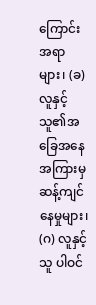ကြောင်းအရာများ၊ (ခ) လူနှင့် သူ၏အခြေအနေ အကြားမှ ဆန့်ကျင်နေမှုများ၊ (ဂ) လူနှင့်
သူ ပါဝင်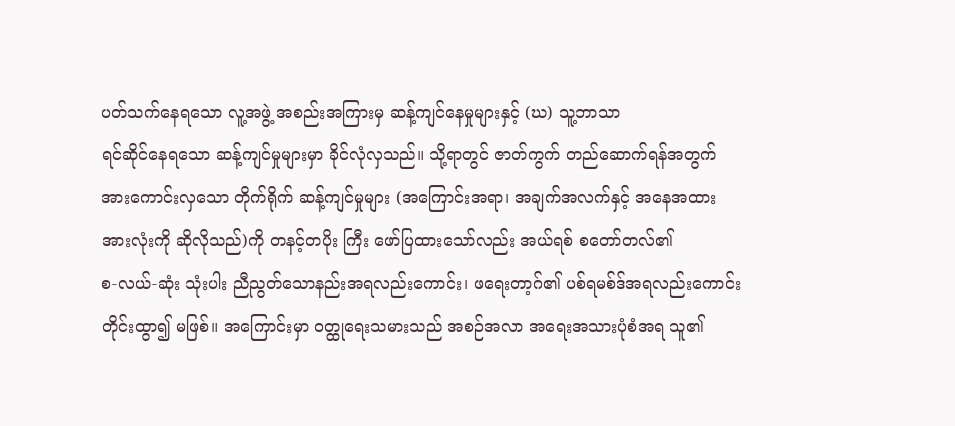ပတ်သက်နေရသော လူ့အဖွဲ့ အစည်းအကြားမှ ဆန့်ကျင်နေမှုများနှင့် (ဃ) သူ့ဘာသာ
ရင်ဆိုင်နေရသော ဆန့်ကျင်မှုများမှာ ခိုင်လုံလှသည်။ သို့ရာတွင် ဇာတ်ကွက် တည်ဆောက်ရန်အတွက်
အားကောင်းလှသော တိုက်ရိုက် ဆန့်ကျင်မှုများ (အကြောင်းအရာ၊ အချက်အလက်နှင့် အနေအထား
အားလုံးကို ဆိုလိုသည်)ကို တနင့်တပိုး ကြီး ဖော်ပြထားသော်လည်း အယ်ရစ် စတော်တလ်၏
စ-လယ်-ဆုံး သုံးပါး ညီညွတ်သောနည်းအရလည်းကောင်း၊ ဖရေးတာ့ဂ်၏ ပစ်ရမစ်ဒ်အရလည်းကောင်း
တိုင်းထွာ၍ မဖြစ်။ အကြောင်းမှာ ဝတ္ထုရေးသမားသည် အစဉ်အလာ အရေးအသားပုံစံအရ သူ၏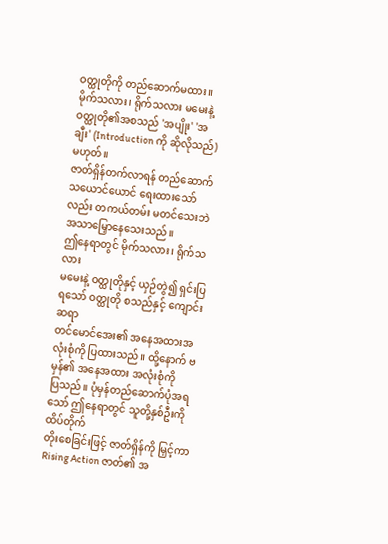ဝတ္ထုတိုကို တည်ဆောက်မထား။ မိုက်သလား၊ ရိုက်သလား မမေးနဲ့ ဝတ္ထုတို၏အစသည် 'အပျိုး' 'အချီး' (Introduction ကို ဆိုလိုသည်)မဟုတ်။
ဇာတ်ရှိန်တက်လာရန် တည်ဆောက်သယောင်ယောင် ရေးထားသော်လည်း တကယ်တမ်း မတင်သေးဘဲ အသာမြှောနေသေးသည်။
ဤနေရာတွင် မိုက်သလား၊ ရိုက်သလား
မမေးနဲ့ ဝတ္ထုတိုနှင့် ယှဉ်တွဲ၍ ရှင်းပြရသော် ဝတ္ထုတို စသည်နှင့် ကျောင်းဆရာ
တင်မောင်အေး၏ အနေအထားအလုံးစုံကို ပြထားသည်။ ထို့နောက် ဗမှန်၏ အနေအထား အလုံးစုံကို
ပြသည်။ ပုံမှန်တည်ဆောက်ပုံအရသော် ဤနေရာတွင် သူတို့နှစ်ဦးကို ထိပ်တိုက်
တိုးစေခြင်းဖြင့် ဇာတ်ရှိန်ကို မြှင့်ကာ Rising Action ဇာတ်၏ အ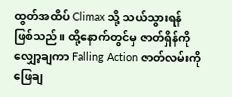ထွတ်အထိပ် Climax သို့ သယ်သွားရန်
ဖြစ်သည်။ ထို့နောက်တွင်မှ ဇာတ်ရှိန်ကို လျှော့ချကာ Falling Action ဇာတ်လမ်းကို ဖြေချ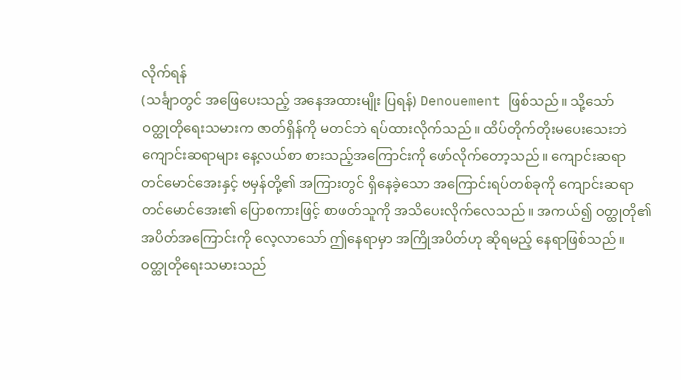လိုက်ရန်
(သင်္ချာတွင် အဖြေပေးသည့် အနေအထားမျိုး ပြရန်) Denouement ဖြစ်သည်။ သို့သော်
ဝတ္ထုတိုရေးသမားက ဇာတ်ရှိန်ကို မတင်ဘဲ ရပ်ထားလိုက်သည်။ ထိပ်တိုက်တိုးမပေးသေးဘဲ
ကျောင်းဆရာများ နေ့လယ်စာ စားသည့်အကြောင်းကို ဖော်လိုက်တော့သည်။ ကျောင်းဆရာ
တင်မောင်အေးနှင့် ဗမှန်တို့၏ အကြားတွင် ရှိနေခဲ့သော အကြောင်းရပ်တစ်ခုကို ကျောင်းဆရာ
တင်မောင်အေး၏ ပြောစကားဖြင့် စာဖတ်သူကို အသိပေးလိုက်လေသည်။ အကယ်၍ ဝတ္ထုတို၏
အပိတ်အကြောင်းကို လေ့လာသော် ဤနေရာမှာ အကြိုအပိတ်ဟု ဆိုရမည့် နေရာဖြစ်သည်။
ဝတ္ထုတိုရေးသမားသည်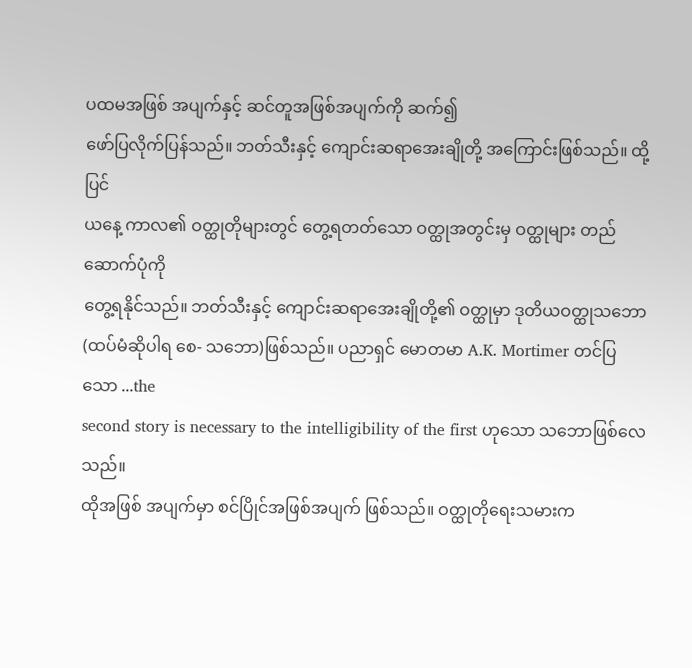ပထမအဖြစ် အပျက်နှင့် ဆင်တူအဖြစ်အပျက်ကို ဆက်၍
ဖော်ပြလိုက်ပြန်သည်။ ဘတ်သီးနှင့် ကျောင်းဆရာအေးချိုတို့ အကြောင်းဖြစ်သည်။ ထို့ပြင်
ယနေ့ ကာလ၏ ဝတ္ထုတိုများတွင် တွေ့ရတတ်သော ဝတ္ထုအတွင်းမှ ဝတ္ထုများ တည်ဆောက်ပုံကို
တွေ့ရနိုင်သည်။ ဘတ်သီးနှင့် ကျောင်းဆရာအေးချိုတို့၏ ဝတ္ထုမှာ ဒုတိယဝတ္ထုသဘော
(ထပ်မံဆိုပါရ စေ- သဘော)ဖြစ်သည်။ ပညာရှင် မောတမာ A.K. Mortimer တင်ပြသော ...the
second story is necessary to the intelligibility of the first ဟုသော သဘောဖြစ်လေသည်။
ထိုအဖြစ် အပျက်မှာ စင်ပြိုင်အဖြစ်အပျက် ဖြစ်သည်။ ဝတ္ထုတိုရေးသမားက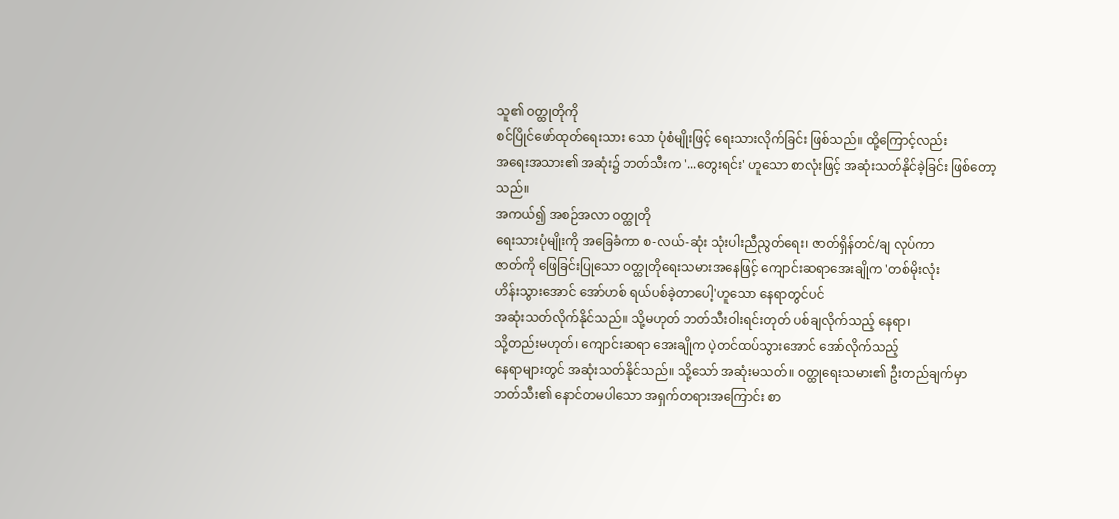သူ၏ ဝတ္ထုတိုကို
စင်ပြိုင်ဖော်ထုတ်ရေးသား သော ပုံစံမျိုးဖြင့် ရေးသားလိုက်ခြင်း ဖြစ်သည်။ ထို့ကြောင့်လည်း
အရေးအသား၏ အဆုံး၌ ဘတ်သီးက '...တွေးရင်း' ဟူသော စာလုံးဖြင့် အဆုံးသတ်နိုင်ခဲ့ခြင်း ဖြစ်တော့သည်။
အကယ်၍ အစဉ်အလာ ဝတ္ထုတို
ရေးသားပုံမျိုးကို အခြေခံကာ စ-လယ်-ဆုံး သုံးပါးညီညွတ်ရေး၊ ဇာတ်ရှိန်တင်/ချ လုပ်ကာ
ဇာတ်ကို ဖြေခြင်းပြုသော ဝတ္ထုတိုရေးသမားအနေဖြင့် ကျောင်းဆရာအေးချိုက 'တစ်မိုးလုံး
ဟိန်းသွားအောင် အော်ဟစ် ရယ်ပစ်ခဲ့တာပေါ့'ဟူသော နေရာတွင်ပင်
အဆုံးသတ်လိုက်နိုင်သည်။ သို့မဟုတ် ဘတ်သီးဝါးရင်းတုတ် ပစ်ချလိုက်သည့် နေရာ၊
သို့တည်းမဟုတ်၊ ကျောင်းဆရာ အေးချိုက ပဲ့တင်ထပ်သွားအောင် အော်လိုက်သည့်
နေရာများတွင် အဆုံးသတ်နိုင်သည်။ သို့သော် အဆုံးမသတ်။ ဝတ္ထုရေးသမား၏ ဦးတည်ချက်မှာ
ဘတ်သီး၏ နောင်တမပါသော အရှက်တရားအကြောင်း စာ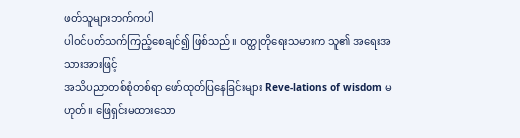ဖတ်သူများဘက်ကပါ
ပါဝင်ပတ်သက်ကြည့်စေချင်၍ ဖြစ်သည်။ ဝတ္ထုတိုရေးသမားက သူ၏ အရေးအသားအားဖြင့်
အသိပညာတစ်စုံတစ်ရာ ဖော်ထုတ်ပြနေခြင်းများ Reve-lations of wisdom မဟုတ်။ ဖြေရှင်းမထားသော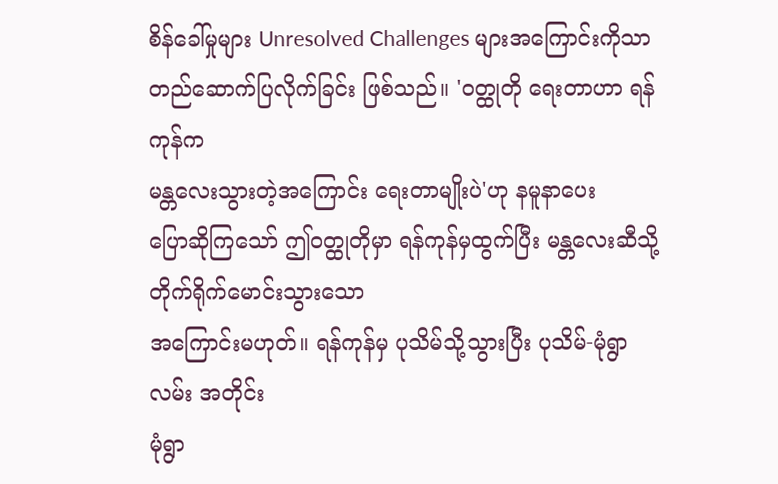စိန်ခေါ်မှုများ Unresolved Challenges များအကြောင်းကိုသာ
တည်ဆောက်ပြလိုက်ခြင်း ဖြစ်သည်။ 'ဝတ္ထုတို ရေးတာဟာ ရန်ကုန်က
မန္တလေးသွားတဲ့အကြောင်း ရေးတာမျိုးပဲ'ဟု နမူနာပေး
ပြောဆိုကြသော် ဤဝတ္ထုတိုမှာ ရန်ကုန်မှထွက်ပြီး မန္တလေးဆီသို့ တိုက်ရိုက်မောင်းသွားသော
အကြောင်းမဟုတ်။ ရန်ကုန်မှ ပုသိမ်သို့သွားပြီး ပုသိမ်-မုံရွာလမ်း အတိုင်း
မုံရွာ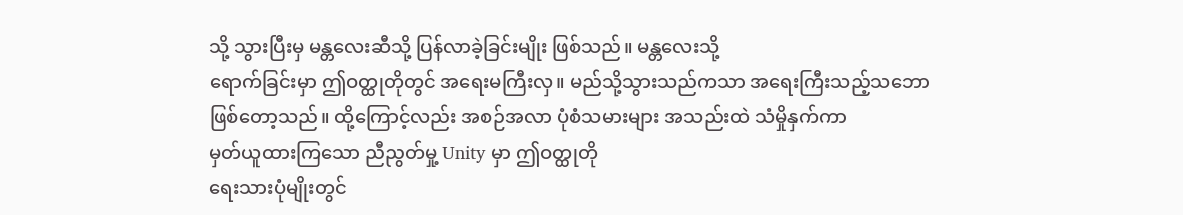သို့ သွားပြီးမှ မန္တလေးဆီသို့ ပြန်လာခဲ့ခြင်းမျိုး ဖြစ်သည်။ မန္တလေးသို့
ရောက်ခြင်းမှာ ဤဝတ္ထုတိုတွင် အရေးမကြီးလှ။ မည်သို့သွားသည်ကသာ အရေးကြီးသည့်သဘော
ဖြစ်တော့သည်။ ထို့ကြောင့်လည်း အစဉ်အလာ ပုံစံသမားများ အသည်းထဲ သံမှိုနှက်ကာ
မှတ်ယူထားကြသော ညီညွတ်မှု့ Unity မှာ ဤဝတ္ထုတို
ရေးသားပုံမျိုးတွင်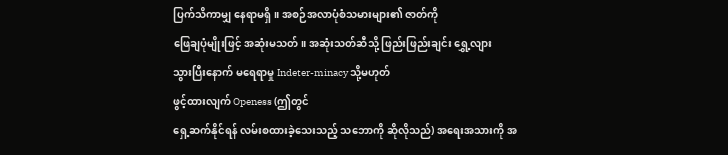ပြက်သိကာမျှ နေရာမရှိ။ အစဉ်အလာပုံစံသမားများ၏ ဇာတ်ကို
ဖြေချပုံမျိုးဖြင့် အဆုံးမသတ်။ အဆုံးသတ်ဆီသို့ ဖြည်းဖြည်းချင်း ရွှေ့လျား
သွားပြီးနောက် မရေရာမှု Indeter-minacy သို့မဟုတ်
ဖွင့်ထားလျက် Openess (ဤတွင်
ရှေ့ဆက်နိုင်ရန် လမ်းစထားခဲ့သေးသည့် သဘောကို ဆိုလိုသည်) အရေးအသားကို အ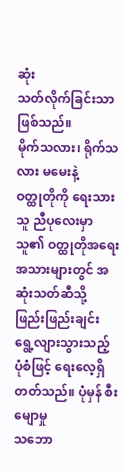ဆုံး
သတ်လိုက်ခြင်းသာ ဖြစ်သည်။
မိုက်သလား၊ ရိုက်သလား မမေးနဲ့
ဝတ္ထုတိုကို ရေးသားသူ ညီပုလေးမှာ သူ၏ ဝတ္ထုတိုအရေး အသားများတွင် အဆုံးသတ်ဆီသို့
ဖြည်းဖြည်းချင်း ရွေ့လျားသွားသည့် ပုံစံဖြင့် ရေးလေ့ရှိတတ်သည်။ ပုံမှန် စီးမျောမှု
သဘော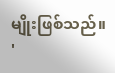မျိုးဖြစ်သည်။ '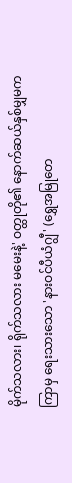မိုက်သလား၊ ရိုက်သလား မမေးနဲ့' ဝတ္ထုတို၏ နောက်ဆယ်နှစ်မျှမက
ကြာမှ ရေးသားသော 'နားဝင်ပီယံဂျွီ' (ရွှေအမြုတေ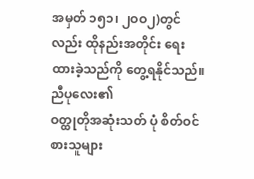အမှတ် ၁၅၁၊ ၂ဝဝ၂)တွင်လည်း ထိုနည်းအတိုင်း ရေးထားခဲ့သည်ကို တွေ့ရနိုင်သည်။ ညီပုလေး၏
ဝတ္ထုတိုအဆုံးသတ် ပုံ စိတ်ဝင်စားသူများ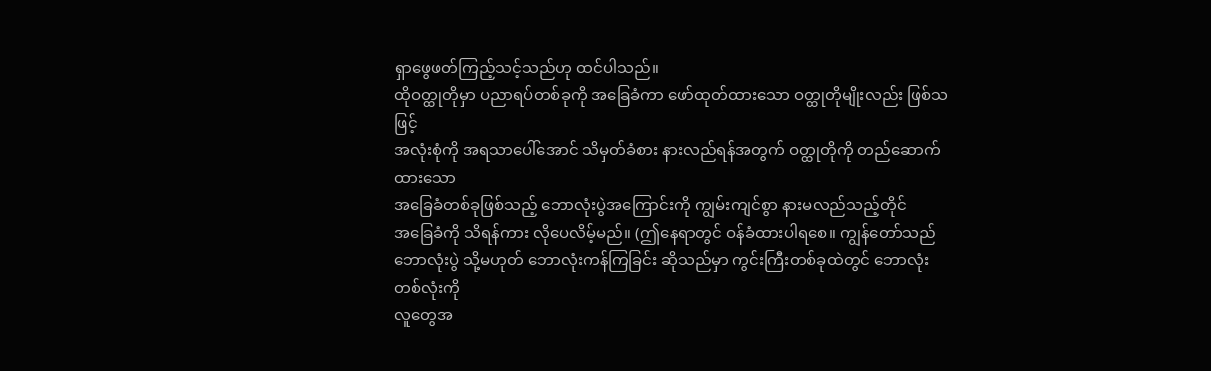ရှာဖွေဖတ်ကြည့်သင့်သည်ဟု ထင်ပါသည်။
ထိုဝတ္ထုတိုမှာ ပညာရပ်တစ်ခုကို အခြေခံကာ ဖော်ထုတ်ထားသော ဝတ္ထုတိုမျိုးလည်း ဖြစ်သဖြင့်
အလုံးစုံကို အရသာပေါ်အောင် သိမှတ်ခံစား နားလည်ရန်အတွက် ဝတ္ထုတိုကို တည်ဆောက်ထားသော
အခြေခံတစ်ခုဖြစ်သည့် ဘောလုံးပွဲအကြောင်းကို ကျွမ်းကျင်စွာ နားမလည်သည့်တိုင်
အခြေခံကို သိရန်ကား လိုပေလိမ့်မည်။ (ဤနေရာတွင် ဝန်ခံထားပါရစေ။ ကျွန်တော်သည်
ဘောလုံးပွဲ သို့မဟုတ် ဘောလုံးကန်ကြခြင်း ဆိုသည်မှာ ကွင်းကြီးတစ်ခုထဲတွင် ဘောလုံးတစ်လုံးကို
လူတွေအ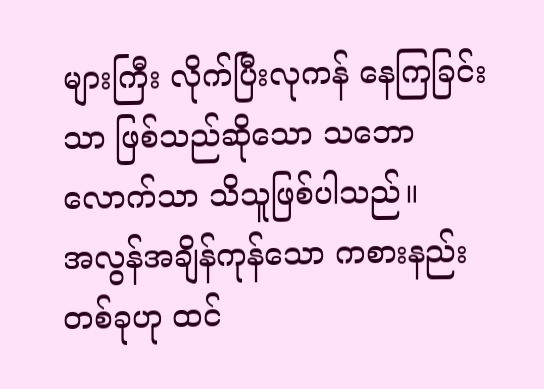များကြီး လိုက်ပြီးလုကန် နေကြခြင်းသာ ဖြစ်သည်ဆိုသော သဘောလောက်သာ သိသူဖြစ်ပါသည်။
အလွန်အချိန်ကုန်သော ကစားနည်းတစ်ခုဟု ထင်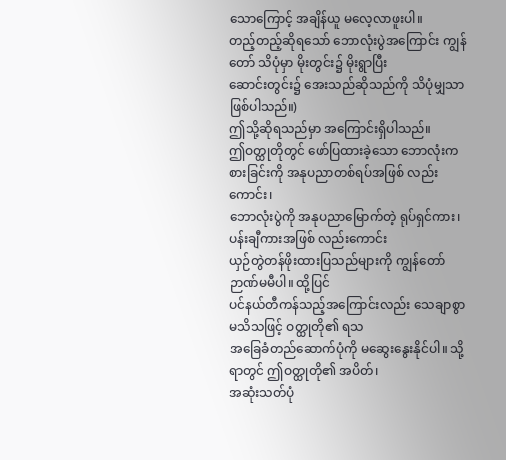သောကြောင့် အချိန်ယူ မလေ့လာဖူးပါ။
တည့်တည့်ဆိုရသော် ဘောလုံးပွဲအကြောင်း ကျွန်တော် သိပုံမှာ မိုးတွင်း၌ မိုးရွာပြီး
ဆောင်းတွင်း၌ အေးသည်ဆိုသည်ကို သိပုံမျှသာ ဖြစ်ပါသည်။)
ဤသို့ဆိုရသည်မှာ အကြောင်းရှိပါသည်။
ဤဝတ္ထုတိုတွင် ဖော်ပြထားခဲ့သော ဘောလုံးကစားခြင်းကို အနုပညာတစ်ရပ်အဖြစ် လည်းကောင်း၊
ဘောလုံးပွဲကို အနုပညာမြောက်တဲ့ ရုပ်ရှင်ကား၊ ပန်းချီကားအဖြစ် လည်းကောင်း
ယှဉ်တွဲတန်ဖိုးထားပြသည်များကို ကျွန်တော် ဉာဏ်မမီပါ။ ထို့ပြင်
ပင်နယ်တီကန်သည့်အကြောင်းလည်း သေချာစွာ မသိသဖြင့် ဝတ္ထုတို၏ ရသ
အခြေခံတည်ဆောက်ပုံကို မဆွေးနွေးနိုင်ပါ။ သို့ရာတွင် ဤဝတ္ထုတို၏ အပိတ်၊
အဆုံးသတ်ပုံ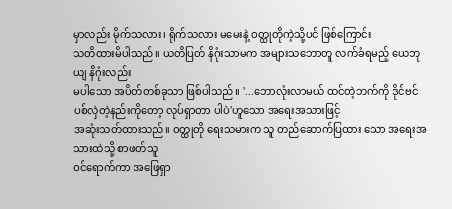မှာလည်း မိုက်သလား၊ ရိုက်သလား မမေးနဲ့ ဝတ္ထုတိုကဲ့သို့ပင် ဖြစ်ကြောင်း
သတိထားမိပါသည်။ ယတိပြတ် နိဂုံးသာမက အများသဘောတူ လက်ခံရမည့် ယေဘုယျ နိဂုံးလည်း
မပါသော အပိတ်တစ်ခုသာ ဖြစ်ပါသည်။ '...ဘောလုံးလာမယ် ထင်တဲ့ဘက်ကို ဒိုင်ဗင်
ပစ်လှဲတဲ့နည်းကိုတော့ လုပ်ရှာတာ ပါပဲ'ဟူသော အရေးအသားဖြင့်
အဆုံးသတ်ထားသည်။ ဝတ္ထုတို ရေးသမားက သူ တည်ဆောက်ပြထား သော အရေးအသားထဲသို့ စာဖတ်သူ
ဝင်ရောက်ကာ အဖြေရှာ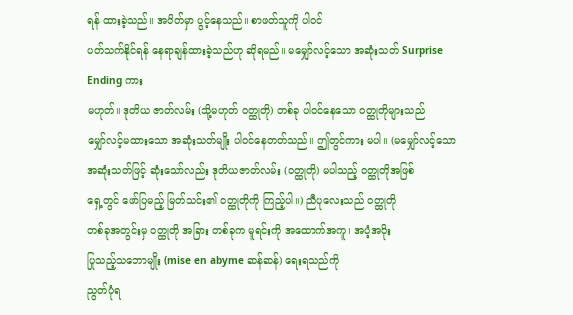ရန် ထားခဲ့သည်။ အပိတ်မှာ ပွင့်နေသည်။ စာဖတ်သူကို ပါဝင်
ပတ်သက်နိုင်ရန် နေရာချန်ထားခဲ့သည်ဟု ဆိုရမည်။ မမျှော်လင့်သော အဆုံးသတ် Surprise
Ending ကား
မဟုတ်။ ဒုတိယ ဇာတ်လမ်း (သို့မဟုတ် ဝတ္ထုတို) တစ်ခု ပါဝင်နေသော ဝတ္ထုတိုများသည်
မျှော်လင့်မထားသော အဆုံးသတ်မျိုး ပါဝင်နေတတ်သည်။ ဤတွင်ကား မပါ။ (မမျှော်လင့်သော
အဆုံးသတ်ဖြင့် ဆုံးသော်လည်း ဒုတိယဇာတ်လမ်း (ဝတ္ထုတို) မပါသည့် ဝတ္ထုတိုအဖြစ်
ရှေ့တွင် ဖော်ပြမည့် မြတ်သင်း၏ ဝတ္ထုတိုကို ကြည့်ပါ။) ညီပုလေးသည် ဝတ္ထုတို
တစ်ခုအတွင်းမှ ဝတ္ထုတို အခြား တစ်ခုက မူရင်းကို အထောက်အကူ၊ အပံ့အပိုး
ပြုသည့်သဘောမျိုး (mise en abyme ဆန်ဆန်) ရေးရသည်ကို
ညွတ်ပုံရ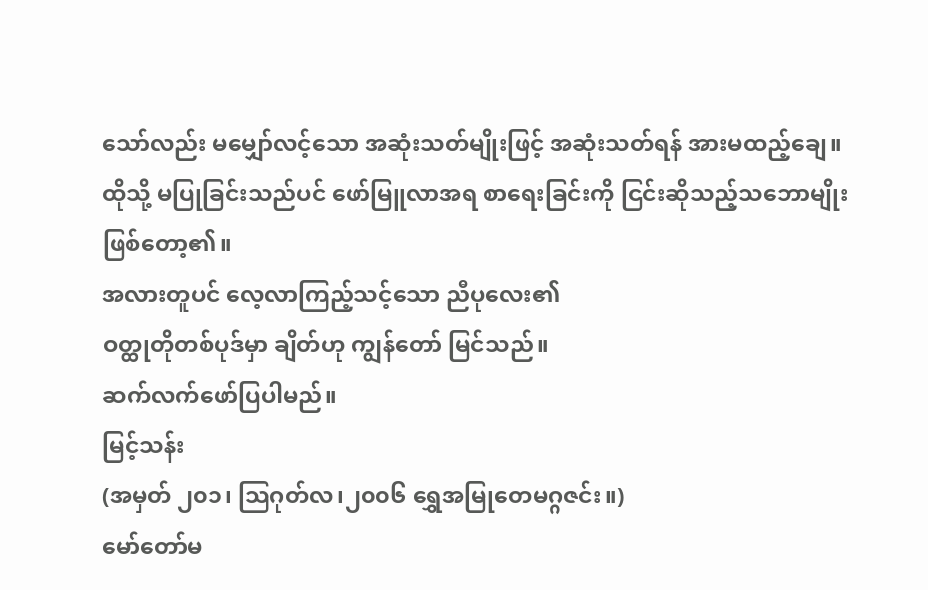သော်လည်း မမျှော်လင့်သော အဆုံးသတ်မျိုးဖြင့် အဆုံးသတ်ရန် အားမထည့်ချေ။
ထိုသို့ မပြုခြင်းသည်ပင် ဖော်မြူလာအရ စာရေးခြင်းကို ငြင်းဆိုသည့်သဘောမျိုး
ဖြစ်တော့၏။
အလားတူပင် လေ့လာကြည့်သင့်သော ညီပုလေး၏
ဝတ္ထုတိုတစ်ပုဒ်မှာ ချိတ်ဟု ကျွန်တော် မြင်သည်။
ဆက်လက်ဖော်ပြပါမည်။
မြင့်သန်း
(အမှတ် ၂၀၁၊ သြဂုတ်လ၊၂၀၀၆ ရွှေအမြုတေမဂ္ဂဇင်း။)
မော်တော်မ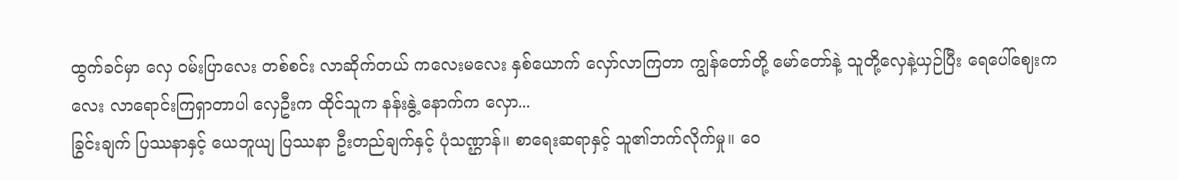ထွက်ခင်မှာ လှေ ဝမ်းပြာလေး တစ်စင်း လာဆိုက်တယ် ကလေးမလေး နှစ်ယောက် လှော်လာကြတာ ကျွန်တော်တို့ မော်တော်နဲ့ သူတို့လှေနဲ့ယှဉ်ပြီး ရေပေါ်ဈေးကလေး လာရောင်းကြရှာတာပါ လှေဦးက ထိုင်သူက နန်းနွဲ့ နောက်က လှော...
ခြွင်းချက် ပြဿနာနှင့် ယေဘူယျ ပြဿနာ ဦးတည်ချက်နှင့် ပုံသဏ္ဌာန်။ စာရေးဆရာနှင့် သူ၏ဘက်လိုက်မှု။ ဝေ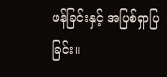ဖန်ခြင်းနှင့် အပြစ်ရှာပြခြင်း။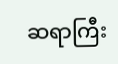ဆရာကြီး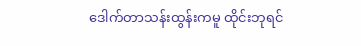ဒေါက်တာသန်းထွန်းကမူ ထိုင်းဘုရင်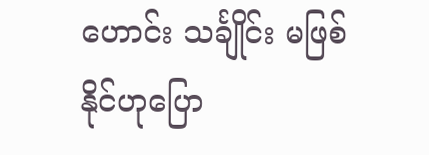ဟောင်း သင်္ချိုင်း မဖြစ်နိုင်ဟုပြော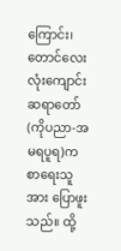ကြောင်း၊ တောင်လေးလုံးကျောင်းဆရာတော် (ကိုပညာ-အမရပူရ)က စာရေးသူအား ပြောဖူးသည်။ ထို့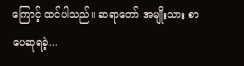ကြောင့် ထင်ပါသည်။ ဆရာတော် အမျိုးသား စာပေဆုရခဲ့...